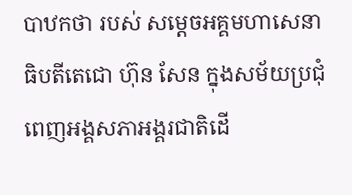បាឋកថា របស់ សម្តេចអគ្គមហាសេនាធិបតីតេជោ ហ៊ុន សែន ក្នុងសម័យប្រជុំពេញអង្គសភាអង្គរជាតិដើ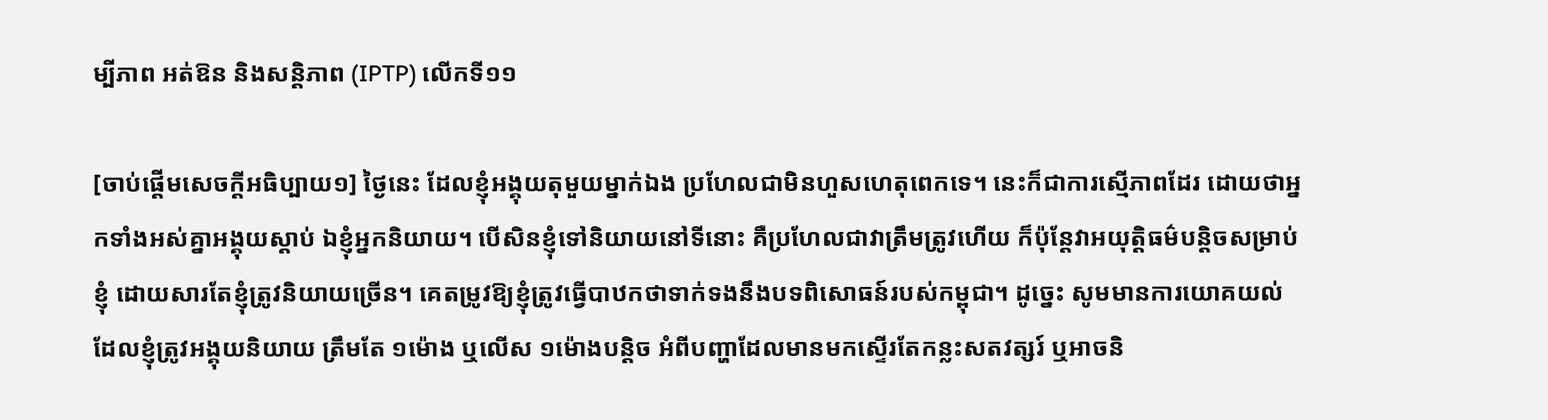ម្បីភាព អត់ឱន និងសន្តិភាព (IPTP) លើកទី១១

[ចាប់ផ្តើមសេចក្តីអធិប្បាយ១] ថ្ងៃនេះ ដែលខ្ញុំអង្គុយតុមួយម្នាក់ឯង ប្រហែលជាមិនហួសហេតុពេកទេ។ នេះក៏ជាការស្មើភាពដែរ ដោយថាអ្នកទាំងអស់គ្នាអង្គុយស្តាប់ ឯខ្ញុំអ្នកនិយាយ។ បើសិនខ្ញុំទៅនិយាយនៅទីនោះ គឺប្រហែលជាវាត្រឹមត្រូវហើយ ក៏ប៉ុន្តែវាអយុត្តិធម៌បន្តិចសម្រាប់ខ្ញុំ ដោយសារតែខ្ញុំត្រូវនិយាយច្រើន។ គេតម្រូវឱ្យខ្ញុំត្រូវធ្វើបាឋកថាទាក់ទងនឹងបទពិសោធន៍របស់កម្ពុជា។ ដូច្នេះ សូមមានការយោគយល់ដែលខ្ញុំត្រូវអង្គុយនិយាយ ត្រឹមតែ ១ម៉ោង ឬលើស ១ម៉ោងបន្តិច អំពីបញ្ហាដែលមានមកស្ទើរតែកន្លះសតវត្សរ៍ ឬអាចនិ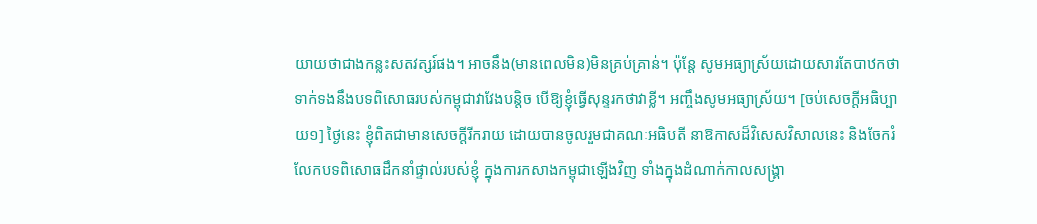យាយថាជាងកន្លះសតវត្សរ៍ផង។ អាចនឹង(មានពេលមិន)មិនគ្រប់គ្រាន់។ ប៉ុន្តែ សូមអធ្យាស្រ័យដោយសារតែបាឋកថាទាក់ទងនឹងបទពិសោធរបស់កម្ពុជាវាវែងបន្តិច បើឱ្យខ្ញុំធ្វើសុន្ទរកថាវាខ្លី។ អញ្ចឹងសូមអធ្យាស្រ័យ។ [ចប់សេចក្តីអធិប្បាយ១] ថ្ងៃនេះ ខ្ញុំពិតជាមានសេចក្តីរីករាយ ដោយបានចូលរួមជាគណៈអធិបតី នាឱកាសដ៏វិសេសវិសាលនេះ និងចែករំលែកបទពិសោធដឹកនាំផ្ទាល់របស់ខ្ញុំ ក្នុងការកសាងកម្ពុជាឡើងវិញ ទាំងក្នុងដំណាក់កាលសង្គ្រា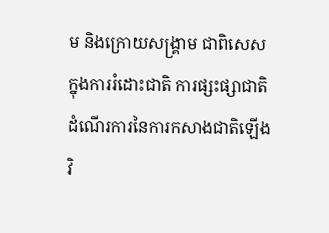ម និងក្រោយសង្គ្រាម ជាពិសេស ក្នុងការរំដោះជាតិ ការផ្សះផ្សាជាតិ ដំណើរការនៃការកសាងជាតិឡើងវិ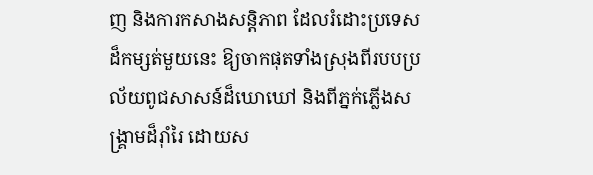ញ និងការកសាងសន្តិភាព ដែលរំដោះប្រទេសដ៏កម្សត់មួយនេះ ឱ្យចាកផុតទាំងស្រុងពីរបបប្រល័យពូជសាសន៍ដ៏ឃោឃៅ និងពីភ្នក់ភ្លើងសង្គ្រាមដ៏រ៉ាំរៃ ដោយស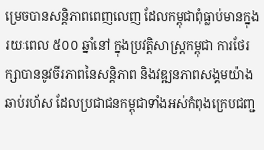ម្រេចបានសន្តិភាពពេញលេញ ដែលកម្ពុជាពុំធ្លាប់មានក្នុងរយៈពេល ៥០០ ឆ្នាំនៅ ក្នុងប្រវត្តិសាស្ត្រកម្ពុជា ការថែរក្សាបាននូវចីរភាពនៃសន្តិភាព និងវឌ្ឍនភាពសង្គមយ៉ាងឆាប់រហ័ស ដែលប្រជាជនកម្ពុជាទាំងអស់កំពុងក្រេបជញ្ជ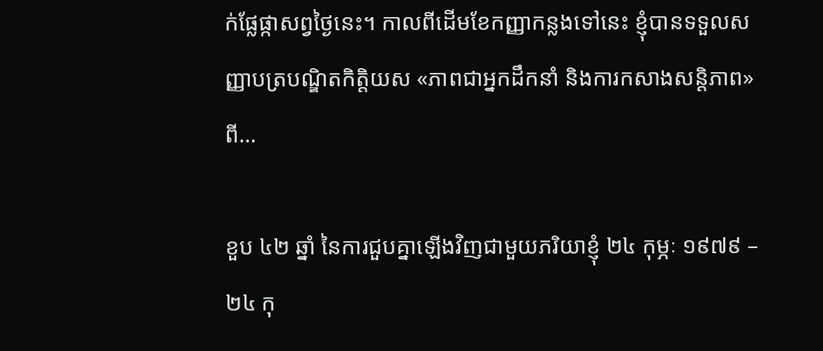ក់ផ្លែផ្កាសព្វថ្ងៃនេះ។ កាលពីដើមខែកញ្ញាកន្លងទៅនេះ ខ្ញុំបានទទួលសញ្ញាបត្របណ្ឌិតកិត្តិយស «ភាពជាអ្នកដឹកនាំ និងការកសាងសន្តិភាព» ពី…

ខួប ៤២ ឆ្នាំ នៃការជួបគ្នាឡើងវិញជាមួយភរិយាខ្ញុំ ២៤ កុម្ភៈ ១៩៧៩ – ២៤ កុ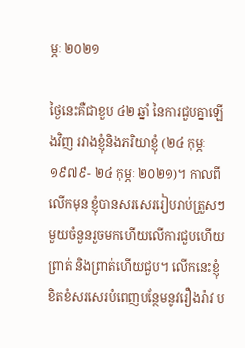ម្ភៈ ២០២១

ថ្ងៃនេះគឺជាខួប ៤២ ឆ្នាំ នៃការជួបគ្នាឡើងវិញ រវាងខ្ញុំនិងភរិយាខ្ញុំ (២៤ កុម្ភៈ ១៩៧៩- ២៤ កុម្ភៈ ២០២១)។ កាលពីលើកមុន ខ្ញុំបានសរសេររៀបរាប់ត្រួសៗមួយចំនួនរួចមកហើយលើការជួបហើយព្រាត់ និងព្រាត់ហើយជួប។ លើកនេះខ្ញុំខិតខំសរសេរបំពេញបន្ថែមនូវរឿងរ៉ាវ ប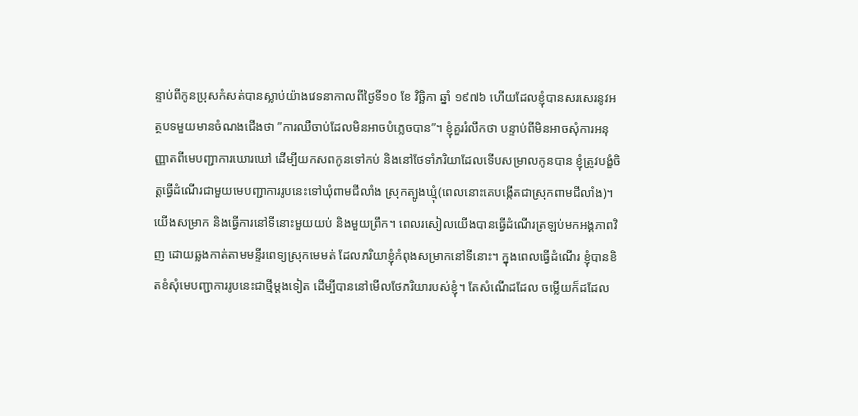ន្ទាប់ពីកូនប្រុសកំសត់បានស្លាប់យ៉ាងវេទនាកាលពីថ្ងៃទី១០ ខែ វិច្ឆិកា ឆ្នាំ ១៩៧៦ ហើយដែលខ្ញុំបានសរសេរនូវអត្ថបទមួយមានចំណងជើងថា ”ការឈឺចាប់ដែលមិនអាចបំភ្លេចបាន”។ ខ្ញុំគួររំលឹកថា បន្ទាប់ពីមិនអាចសុំការអនុញ្ញាតពីមេបញ្ជាការឃោរឃៅ ដើម្បីយកសពកូនទៅកប់ និងនៅថែទាំភរិយាដែលទើបសម្រាលកូនបាន ខ្ញុំត្រូវបង្ខំចិត្តធ្វើដំណើរជាមួយមេបញ្ជាការរូបនេះទៅឃុំពាមជីលាំង ស្រុកត្បូងឃ្មុំ(ពេលនោះគេបង្កើតជាស្រុកពាមជីលាំង)។ យើងសម្រាក និងធ្វើការនៅទីនោះមួយយប់ និងមួយព្រឹក។ ពេលរសៀលយើងបានធ្វើដំណើរត្រឡប់មកអង្គភាពវិញ ដោយឆ្លងកាត់តាមមន្ទីរពេទ្យស្រុកមេមត់ ដែលភរិយាខ្ញុំកំពុងសម្រាកនៅទីនោះ។ ក្នុងពេលធ្វើដំណើរ ខ្ញុំបានខិតខំសុំមេបញ្ជាការរូបនេះជាថ្មីម្តងទៀត ដើម្បីបាននៅមើលថែភរិយារបស់ខ្ញុំ។ តែសំណើដដែល ចម្លើយក៏ដដែល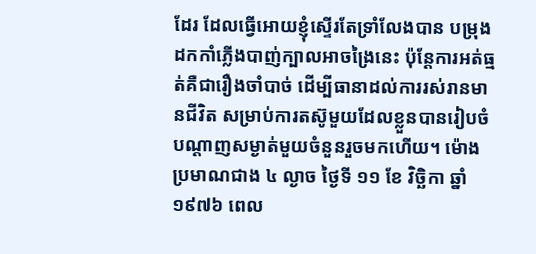ដែរ ដែលធ្វើអោយខ្ញុំស្ទើរតែទ្រាំលែងបាន បម្រុងដកកាំភ្លើងបាញ់ក្បាលអាចង្រៃនេះ ប៉ុន្តែការអត់ធ្មត់គឺជារឿងចាំបាច់ ដើម្បីធានាដល់ការរស់រានមានជីវិត សម្រាប់ការតស៊ូមួយដែលខ្លួនបានរៀបចំបណ្តាញសម្ងាត់មួយចំនួនរួចមកហើយ។ ម៉ោងប្រមាណជាង ៤ ល្ងាច ថ្ងៃទី ១១ ខែ វិច្ឆិកា ឆ្នាំ ១៩៧៦ ពេល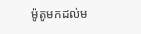ម៉ូតូមកដល់ម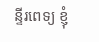ន្ទីរពេទ្យ ខ្ញុំ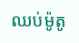ឈប់ម៉ូតូ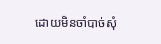ដោយមិនចាំបាច់សុំ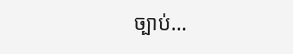ច្បាប់…